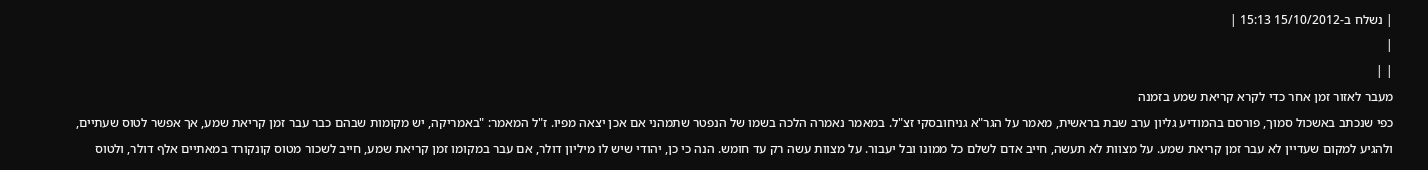| נשלח ב-15/10/2012 15:13 |
|
| |
מעבר לאזור זמן אחר כדי לקרא קריאת שמע בזמנה
כפי שנכתב באשכול סמוך, פורסם בהמודיע גליון ערב שבת בראשית, מאמר על הגר"א גניחובסקי זצ"ל. במאמר נאמרה הלכה בשמו של הנפטר שתמהני אם אכן יצאה מפיו. ז"ל המאמר: "באמריקה, יש מקומות שבהם כבר עבר זמן קריאת שמע, אך אפשר לטוס שעתיים, ולהגיע למקום שעדיין לא עבר זמן קריאת שמע. על מצוות לא תעשה, חייב אדם לשלם כל ממונו ובל יעבור. על מצוות עשה רק עד חומש. הנה כי כן, יהודי שיש לו מיליון דולר, אם עבר במקומו זמן קריאת שמע, חייב לשכור מטוס קונקורד במאתיים אלף דולר, ולטוס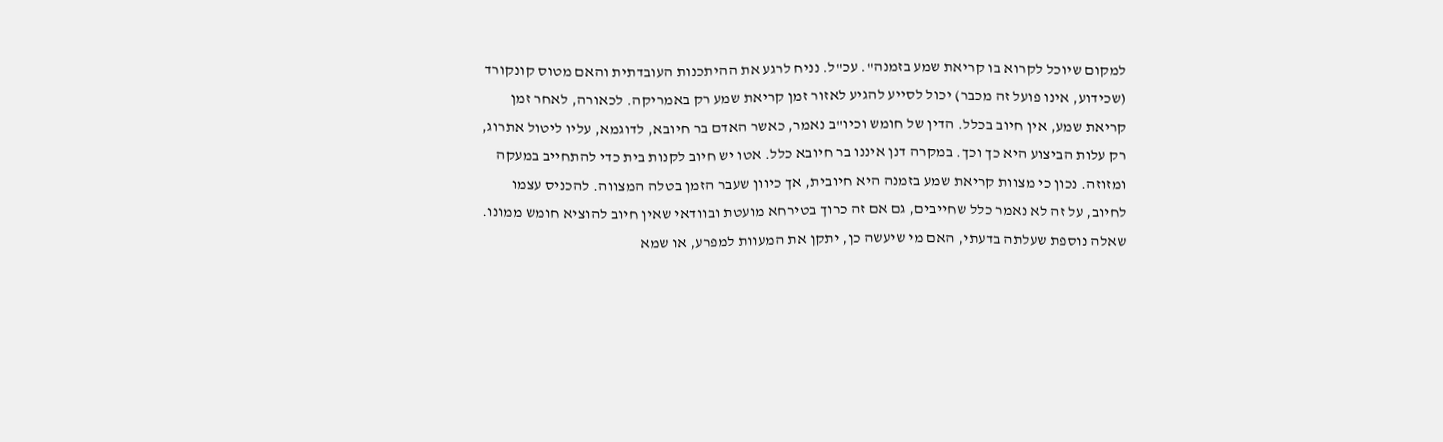למקום שיוכל לקרוא בו קריאת שמע בזמנה". עכ"ל. נניח לרגע את ההיתכנות העובדתית והאם מטוס קונקורד (שכידוע, אינו פועל זה מכבר) יכול לסייע להגיע לאזור זמן קריאת שמע רק באמריקה. לכאורה, לאחר זמן קריאת שמע, אין חיוב בכלל. הדין של חומש וכיו"ב נאמר, כאשר האדם בר חיובא, לדוגמא, עליו ליטול אתרוג, רק עלות הביצוע היא כך וכך. במקרה דנן איננו בר חיובא כלל. אטו יש חיוב לקנות בית כדי להתחייב במעקה ומזוזה. נכון כי מצוות קריאת שמע בזמנה היא חיובית, אך כיוון שעבר הזמן בטלה המצווה. להכניס עצמו לחיוב, על זה לא נאמר כלל שחייבים, גם אם זה כרוך בטירחא מועטת ובוודאי שאין חיוב להוציא חומש ממונו. שאלה נוספת שעלתה בדעתי, האם מי שיעשה כן, יתקן את המעוות למפרע, או שמא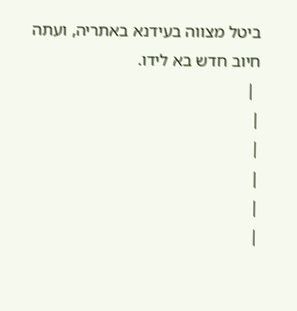ביטל מצווה בעידנא באתריה, ועתה חיוב חדש בא לידו.
 |
|
|
|
|
|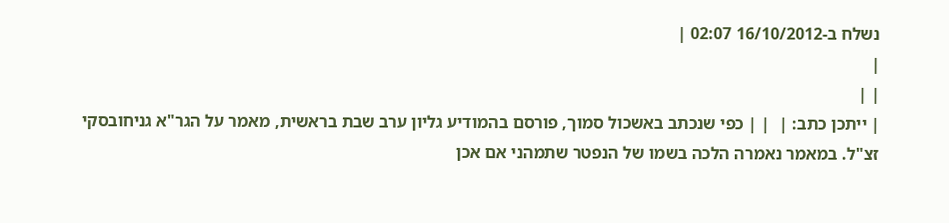נשלח ב-16/10/2012 02:07 |
|
| |
| ייתכן כתב: |  | | כפי שנכתב באשכול סמוך, פורסם בהמודיע גליון ערב שבת בראשית, מאמר על הגר"א גניחובסקי זצ"ל. במאמר נאמרה הלכה בשמו של הנפטר שתמהני אם אכן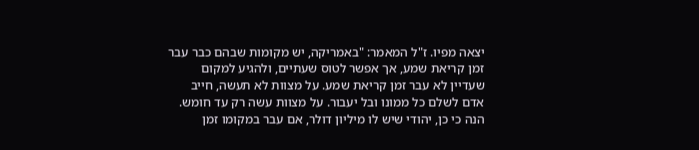יצאה מפיו. ז"ל המאמר: "באמריקה, יש מקומות שבהם כבר עבר זמן קריאת שמע, אך אפשר לטוס שעתיים, ולהגיע למקום שעדיין לא עבר זמן קריאת שמע. על מצוות לא תעשה, חייב אדם לשלם כל ממונו ובל יעבור. על מצוות עשה רק עד חומש. הנה כי כן, יהודי שיש לו מיליון דולר, אם עבר במקומו זמן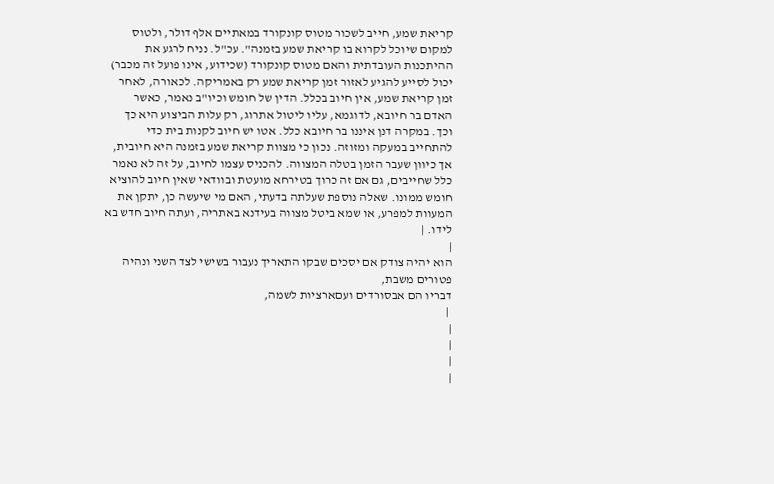קריאת שמע, חייב לשכור מטוס קונקורד במאתיים אלף דולר, ולטוס למקום שיוכל לקרוא בו קריאת שמע בזמנה". עכ"ל. נניח לרגע את ההיתכנות העובדתית והאם מטוס קונקורד (שכידוע, אינו פועל זה מכבר) יכול לסייע להגיע לאזור זמן קריאת שמע רק באמריקה. לכאורה, לאחר זמן קריאת שמע, אין חיוב בכלל. הדין של חומש וכיו"ב נאמר, כאשר האדם בר חיובא, לדוגמא, עליו ליטול אתרוג, רק עלות הביצוע היא כך וכך. במקרה דנן איננו בר חיובא כלל. אטו יש חיוב לקנות בית כדי להתחייב במעקה ומזוזה. נכון כי מצוות קריאת שמע בזמנה היא חיובית, אך כיוון שעבר הזמן בטלה המצווה. להכניס עצמו לחיוב, על זה לא נאמר כלל שחייבים, גם אם זה כרוך בטירחא מועטת ובוודאי שאין חיוב להוציא חומש ממונו. שאלה נוספת שעלתה בדעתי, האם מי שיעשה כן, יתקן את המעוות למפרע, או שמא ביטל מצווה בעידנא באתריה, ועתה חיוב חדש בא לידו. |
|
הוא יהיה צודק אם יסכים שבקו התאריך נעבור בשישי לצד השני ונהיה פטורים משבת,
דבריו הם אבסורדים ועםארציות לשמה,
 |
|
|
|
|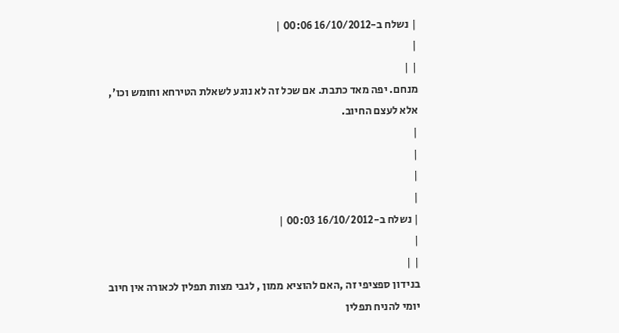| נשלח ב-16/10/2012 00:06 |
|
| |
מנחם. יפה מאד כתבת. אם שכל זה לא נוגע לשאלת הטירחא וחומש וכו', אלא לעצם החיוב.
|
|
|
|
| נשלח ב-16/10/2012 00:03 |
|
| |
בנידון ספציפי זה ,האם להוציא ממון , לגבי מצות תפלין לכאורה אין חיוב יומי להניח תפלין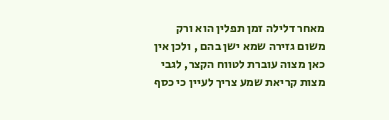מאחר דלילה זמן תפלין הוא ורק משום גזירה שמא ישן בהם , ולכן אין כאן מצוה עוברת לטווח הקצר, לגבי מצות קריאת שמע צריך לעיין כי כסף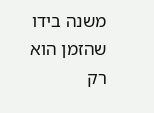משנה בידו שהזמן הוא רק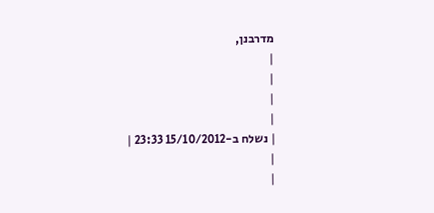מדרבנן,
|
|
|
|
| נשלח ב-15/10/2012 23:33 |
|
|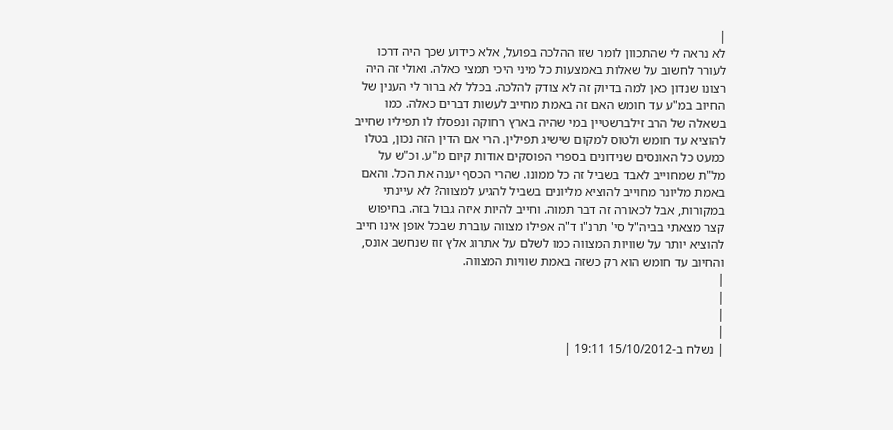|
לא נראה לי שהתכוון לומר שזו ההלכה בפועל, אלא כידוע שכך היה דרכו לעורר לחשוב על שאלות באמצעות כל מיני היכי תמצי כאלה. ואולי זה היה רצונו שנדון כאן למה בדיוק זה לא צודק להלכה. בכלל לא ברור לי הענין של החיוב במ"ע עד חומש האם זה באמת מחייב לעשות דברים כאלה. כמו בשאלה של הרב זילברשטיין במי שהיה בארץ רחוקה ונפסלו לו תפיליו שחייב להוציא עד חומש ולטוס למקום שישיג תפילין. הרי אם הדין הזה נכון, בטלו כמעט כל האונסים שנידונים בספרי הפוסקים אודות קיום מ"ע. וכ"ש על מל"ת שמחוייב לאבד בשביל זה כל ממונו. שהרי הכסף יענה את הכל. והאם באמת מליונר מחוייב להוציא מליונים בשביל להגיע למצווה? לא עיינתי במקורות, אבל לכאורה זה דבר תמוה. וחייב להיות איזה גבול בזה. בחיפוש קצר מצאתי בביה"ל סי' תרנ"ו ד"ה אפילו מצווה עוברת שבכל אופן אינו חייב להוציא יותר על שוויות המצווה כמו לשלם על אתרוג אלץ זוז שנחשב אונס, והחיוב עד חומש הוא רק כשזה באמת שוויות המצווה.
|
|
|
|
| נשלח ב-15/10/2012 19:11 |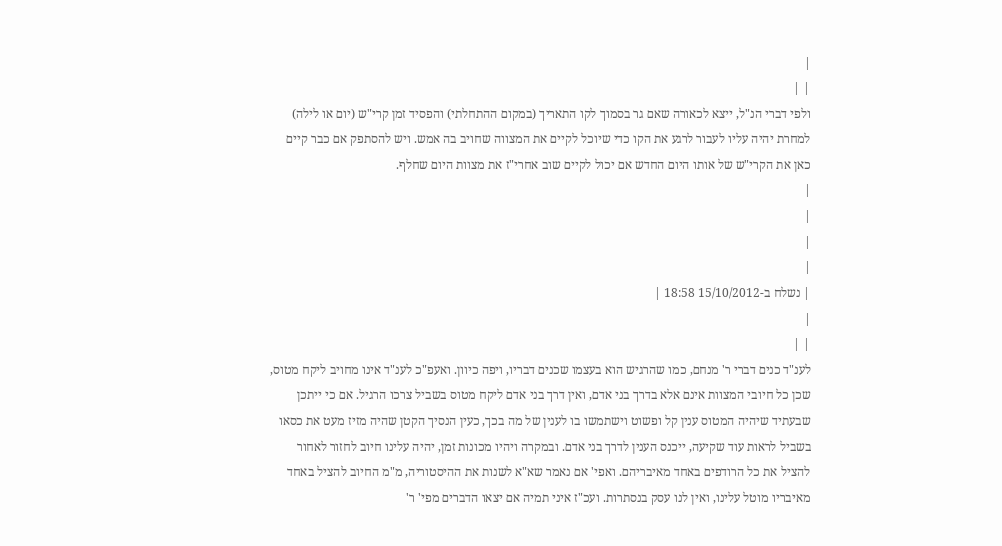|
| |
ולפי דברי הנ"ל, ייצא לכאורה שאם גר בסמוך לקו התאריך (במקום ההתחלתי) והפסיד זמן קרי"ש (יום או לילה) למחרת יהיה עליו לעבור לרגע את הקו כדי שיוכל לקיים את המצווה שחויב בה אמש. ויש להסתפק אם כבר קיים כאן את הקרי"ש של אותו היום החדש אם יכול לקיים שוב אחרי"ז את מצוות היום שחלף.
|
|
|
|
| נשלח ב-15/10/2012 18:58 |
|
| |
לענ"ד כנים דברי ר' מנחם, כמו שהרגיש הוא בעצמו שכנים דבריו, ויפה כיוון. ואעפ"כ לענ"ד אינו מחויב ליקח מטוס, שכן כל חיובי המצוות אינם אלא בדרך בני אדם, ואין דרך בני אדם ליקח מטוס בשביל צרכו הרגיל. אם כי ייתכן שבעתיד שיהיה המטוס ענין קל ופשוט וישתמשו בו לענין של מה בכך, כעין הנסיך הקטן שהיה מזיז מעט את כסאו בשביל לראות עוד שקיעה, ייכנס הענין לדרך בני אדם. ובמקרה ויהיו מכונות זמן, יהיה עלינו חיוב לחזור לאחור להציל את כל הרודפים באחד מאיבריהם. ואפי' אם נאמר שא"א לשנות את ההיסטוריה, מ"מ החיוב להציל באחד מאיבריו מוטל עלינו, ואין לנו עסק בנסתרות. ועכ"ז איני תמיה אם יצאו הדברים מפי' ר'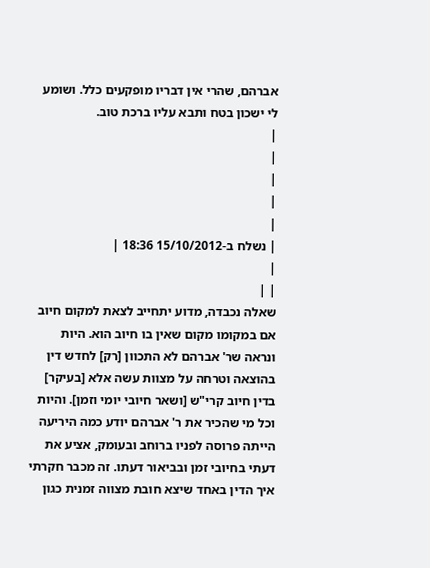אברהם, שהרי אין דבריו מופקעים כלל. ושומע לי ישכון בטח ותבא עליו ברכת טוב.
|
|
|
|
|
| נשלח ב-15/10/2012 18:36 |
|
| |
שאלה נכבדה, מדוע יתחייב לצאת למקום חיוב אם במקומו מקום שאין בו חיוב הוא. היות ונראה שר' אברהם לא התכוון [רק] לחדש דין בהוצאה וטרחה על מצוות עשה אלא [בעיקר] בדין חיוב קרי"ש [ושאר חיובי יומי וזמן]. והיות וכל מי שהכיר את ר' אברהם יודע כמה היריעה הייתה פרוסה לפניו ברוחב ובעומק, אציע את דעתי בחיובי זמן ובביאור דעתו. זה מכבר חקרתי איך הדין באחד שיצא חובת מצווה זמנית כגון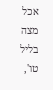אכל מצה בליל טו',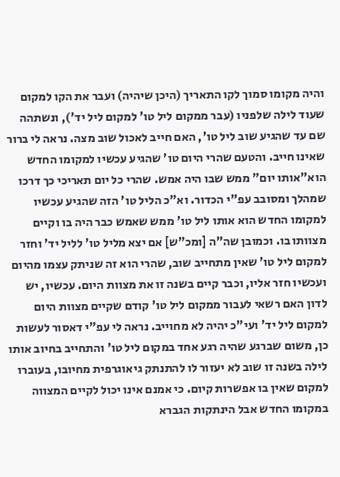והיה מקומו סמוך לקו התאריך (היכן שיהיה) ועבר את הקו למקום שעוד לילה שלפניו (עבר ממקום ליל טו' למקום ליל יד'), ונשתהה שם עד שהגיע שוב ליל טו', האם חייב לאכול שוב מצה. נראה לי ברור שאינו חייב. והטעם שהרי היום טו' שהגיע עכשיו למקומו החדש הוא"אותו יום" ממש שבו היה אמש. שהרי כל יום תאריכי כך דרכו שמהלך ומסובב עפ"י הכדור. וא"כ הליל טו' הזה שהגיע עכשיו למקומו החדש הוא אותו ליל טו' ממש שאמש כבר היה בו וקיים מצוותו בו. וכמובן שה"ה [ומכ"ש] אם יצא מליל טו' לליל יד' וחזר למקום ליל טו' שאין מתחייב שוב, שהרי הוא זה שניתק עצמו מהיום ועכשיו חזר אליו, וכבר קיים בשנה זו את מצוות היום. עכשיו, יש לדון האם רשאי לעבור ממקום ליל טו' קודם שקיים מצוות היום למקום ליל יד' ועי"כ יהיה לא מחוייב. נראה לי עפ"י דאסור לעשות כן, משום שברגע שהיה רגע אחד במקום ליל טו' והתחייב בחיוב אותו לילה בשנה זו שוב לא יעזור לו להתנתק גיאוגרפית מחיובו, בעוברו למקום שאין בו אפשרות קיום. כי אמנם אינו יכול לקיים המצווה במקומו החדש אבל הינתקות הגברא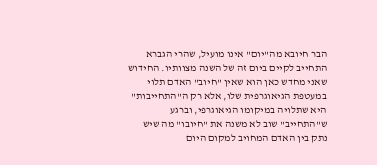הבר חיובא מה"יום" אינו מועיל, שהרי הגברא התחייב לקיים ביום זה של השנה מצוותיו. החידוש שאני מחדש כאן הוא שאין "חיוב" האדם תלוי במעטפת הגיאוגרפית שלו, אלא רק ה"התחייבות" היא שתלויה במיקומו הגיאוגרפי, וברגע ש"התחייב" שוב לא משנה את "חיובו" מה שיש נתק בין האדם המחויב למקום היום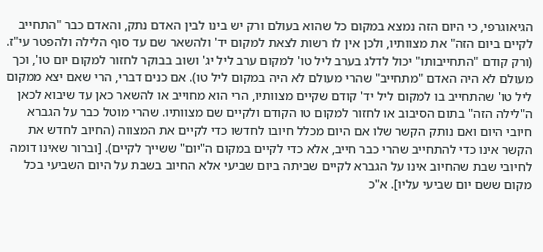הגיאוגרפי, כי היום הזה נמצא במקום כל שהוא בעולם ורק יש בינו לבין האדם נתק, והאדם כבר "התחייב לקיים ביום הזה" את מצוותיו, ולכן אין לו רשות לצאת למקום יד' ולהשאר שם עד סוף הלילה ולהפטר עי"ז. (ורק קודם "התחייבותו" יכול לדלג בערב ליל טו' למקום ערב ליל יג' ושוב בבוקר לחזור למקום יום טו', וכך מעולם לא היה האדם "מתחייב" שהרי מעולם לא היה במקום ליל טו). אם כנים דברי, הרי שאם יצא ממקום ליל טו' שהתחייב בו למקום ליל יד' קודם שקיים מצוותיו, הרי הוא מחוייב או להשאר כאן עד שיבוא לכאן ה"לילה הזה" בתום הסיבוב או לחזור למקום טו הקודם ולקיים שם מצוותיו. שהרי מוטל כבר על הגברא חיובי היום ואם נותק הקשר שלו אם היום מכלל חיובו לחדשו כדי לקיים את המצווה (החיוב לחדש את הקשר אינו כדי להתחייב שהרי כבר חייב, אלא כדי לקיים במקום ה"יום" ששייך לקיים). [וברור שאינו דומה לחיובי שבת שהחיוב אינו על הגברא לקיים שביתה ביום שביעי אלא החיוב בשבת על היום השביעי בכל מקום ששם יום שביעי עליו]. א"כ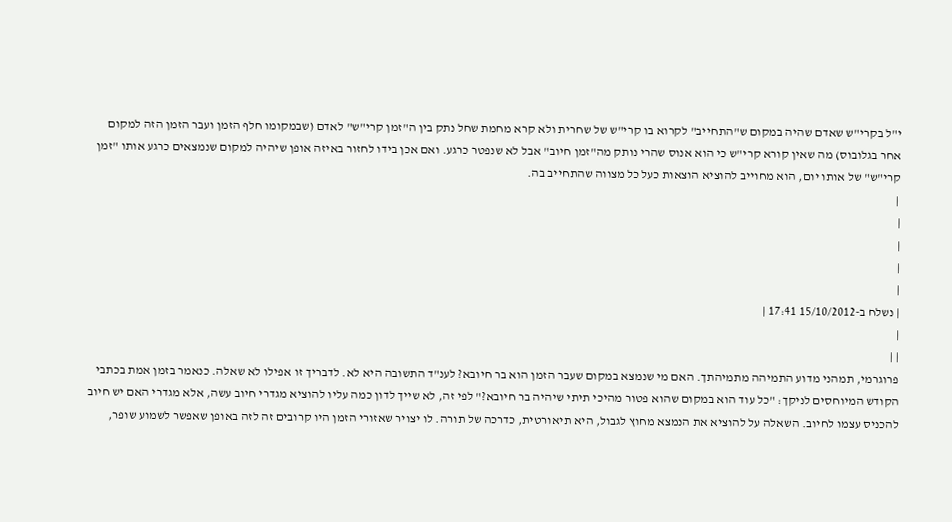י"ל בקרי"ש שאדם שהיה במקום ש"התחייב" לקרוא בו קרי"ש של שחרית ולא קרא מחמת שחל נתק בין ה"זמן קרי"ש" לאדם (שבמקומו חלף הזמן ועבר הזמן הזה למקום אחר בגלובוס) מה שאין קורא קרי"ש כי הוא אנוס שהרי נותק מה"זמן חיוב" אבל לא שנפטר כרגע. ואם אכן בידו לחזור באיזה אופן שיהיה למקום שנמצאים כרגע אותו "זמן קרי"ש" של אותו יום, הוא מחוייב להוציא הוצאות כעל כל מצווה שהתחייב בה.
 |
|
|
|
|
| נשלח ב-15/10/2012 17:41 |
|
| |
פרוגרמי, תמהני מדוע התמיהה מתמיהתך. האם מי שנמצא במקום שעבר הזמן הוא בר חיובא? לענ"ד התשובה היא לא. לדבריך זו אפילו לא שאלה. כנאמר בזמן אמת בכתבי הקודש המיוחסים לניקך: "כל עוד הוא במקום שהוא פטור מהיכי תיתי שיהיה בר חיובא?" לפי זה, לא שייך לדון כמה עליו להוציא מגדרי חיוב עשה, אלא מגדרי האם יש חיוב להכניס עצמו לחיוב. השאלה על להוציא את הנמצא מחוץ לגבול, היא תיאורטית, כדרכה של תורה. לו יצויר שאזורי הזמן היו קרובים זה לזה באופן שאפשר לשמוע שופר,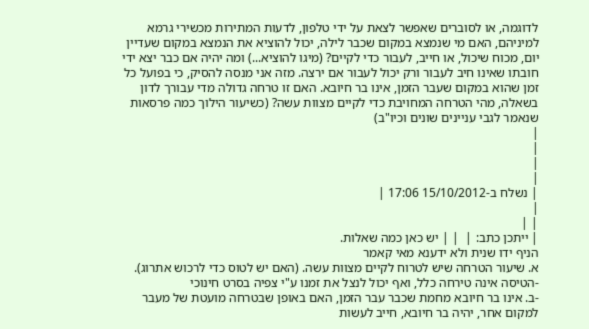לדוגמה, או לסוברים שאפשר לצאת על ידי טלפון, לדעות המתירות מכשירי גרמא למיניהם, האם מי שנמצא במקום שכבר לילה, יכול להוציא את הנמצא במקום שעדיין יום, מכוח שיכול, או חייב, לעבור כדי לקיים? (מיגו להוציא...) ומה יהיה אם כבר יצא ידי חובתו שאינו חיב לעבור ורק יכול לעבור אם ירצה. מזה אני מנסה להסיק, כי בפועל כל זמן שהוא במקום שעבר הזמן, אינו בר חיובא. האם זו טרחה גדולה מדי עבורך לדון בשאלה, מהי הטרחה המחויבת כדי לקיים מצוות עשה? (כשיעור הילוך כמה פרסאות שנאמר לגבי עניינים שונים וכיו"ב)
|
|
|
|
| נשלח ב-15/10/2012 17:06 |
|
| |
| ייתכן כתב: |  | | יש כאן כמה שאלות.
הניף ידו שנית ולא ידענא מאי קאמר
א. שיעור הטרחה שיש לטרוח לקיים מצוות עשה. (האם יש לטוס כדי לרכוש אתרוג).
-הטיסה אינה טירחה כלל, ואף יכול לנצל את זמנו ע"י צפיה בסרט חינוכי
-ב. אינו בר חיובא מחמת שכבר עבר הזמן, האם באופן שבטרחה מועטת של מעבר למקום אחר, יהיה בר חיובא, חייב לעשות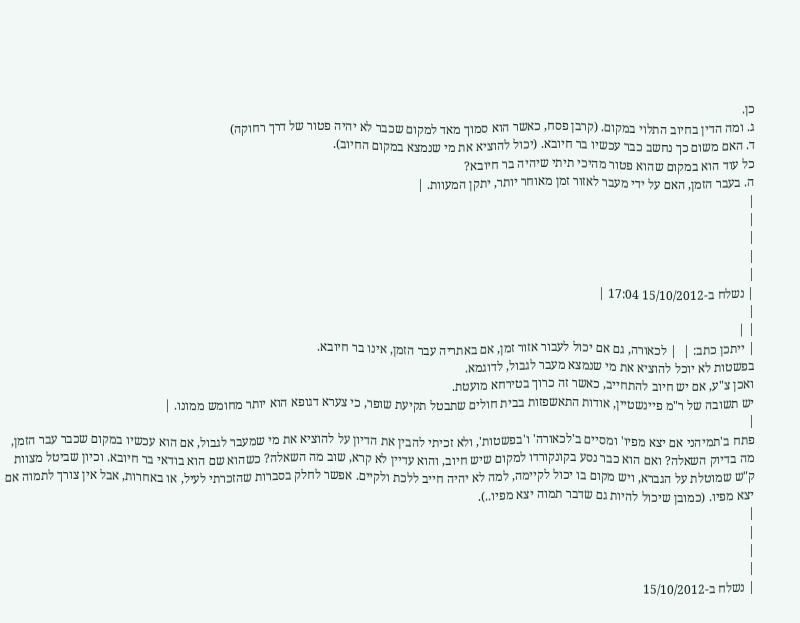כן.
ג. ומה הדין בחיוב התלוי במקום. (קרבן פסח, כאשר הוא סמוך מאד למקום שכבר לא יהיה פטור של דרך רחוקה)
ד. האם משום כך נחשב כבר עכשיו בר חיובא. (יכול להוציא את מי שנמצא במקום החיוב).
כל עוד הוא במקום שהוא פטור מהיכי תיתי שיהיה בר חיובא?
ה. בעבר הזמן, האם על ידי מעבר לאזור זמן מאוחר יותר, יתקן המעוות. |
|
|
|
|
|
| נשלח ב-15/10/2012 17:04 |
|
| |
| ייתכן כתב: |  | לכאורה, גם אם יכול לעבור אזור זמן, אם באתריה עבר הזמן, אינו בר חיובא.
בפשטות לא יוכל להוציא את מי שנמצא מעבר לגבול, לדוגמא.
ואכן צ"ע, אם יש חיוב להתחייב, כאשר זה כרוך בטירחא מועטת.
יש תשובה של ר"מ פיינשטיין, אודות התאשפזות בבית חולים שתבטל תקיעת שופר, כי צערא דגופא הוא יותר מחומש ממונו. |
|
פתח ב'תמיהני אם יצא מפיו' ומסיים ב'לכאורה' ו'בפשטות', ולא זכיתי להבין את הדיון על להוציא את מי שמעבר לגבול, אם הוא עכשיו במקום שכבר עבר הזמן, מה בדיוק השאלה? ואם הוא כבר נסע בקונקורדו למקום שיש חיוב, והוא עדיין לא קרא, שוב מה השאלה? כשהוא שם הוא בודאי בר חיובא. וכיון שביטל מצוות ק"ש שמוטלת על הגברא, ויש מקום בו יכול לקיימה, למה לא יהיה חייב ללכת ולקיים. אפשר לחלק בסברות שהזכרתי לעיל, או באחרות, אבל אין צורך לתמוה אם יצא מפיו. (כמובן שיכול להיות גם שדבר תמוה יצא מפיו..).
|
|
|
|
| נשלח ב-15/10/2012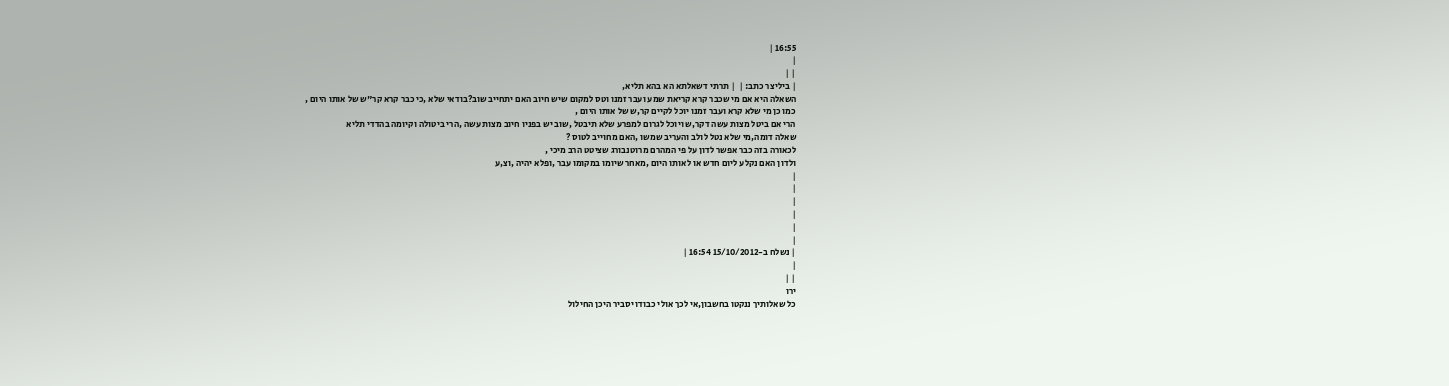16:55 |
|
| |
| ביליצר כתב: |  | תרתי דשאלתא הא בהא תליא,
השאלה היא אם מי שכבר קרא קריאת שמע ועבר זמנו וטס למקום שיש חיוב האם יתחייב שוב?בודאי שלא ,כי כבר קרא קר"ש של אותו היום ,
כמו כן מי שלא קרא ועבר זמנו יוכל לקיים קר,ש של אותו היום ,
הרי אם ביטל מצות עשה דקר,ש ויוכל לגרום למפרע שלא תיבטל ,שוב יש בפניו חיוב מצות עשה ,הרי ביטולה וקיומה בהדדי תליא
שאלה דומה,מי שלא נטל לולב והעריב שמשו ,האם מחוייב לטוס ?
לכאורה בזה כבר אפשר לדון על פי המהרם מרוטנבורג שציטט הרב מיכי ,
ולדון האם נקלע ליום חדש או לאותו היום ,מאחר שיומו במקומו עבר ,ופלא יהיה ,וצ,ע
|
|
|
|
|
|
| נשלח ב-15/10/2012 16:54 |
|
| |
ירו
כל שאלותיך ננקטו בחשבון,אי לכך אולי כבודו יסביר היכן החילול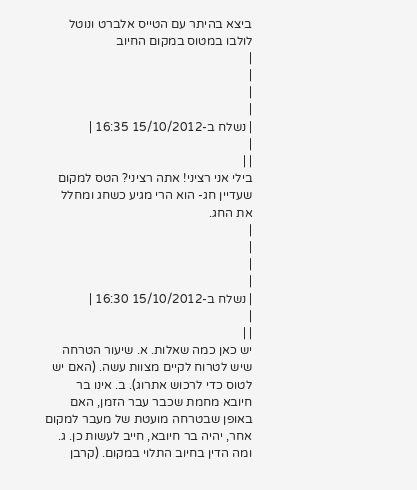ביצא בהיתר עם הטייס אלברט ונוטל לולבו במטוס במקום החיוב
|
|
|
|
| נשלח ב-15/10/2012 16:35 |
|
| |
בילי אני רציני! אתה רציני? הטס למקום שעדיין חג- הוא הרי מגיע כשחג ומחלל את החג.
|
|
|
|
| נשלח ב-15/10/2012 16:30 |
|
| |
יש כאן כמה שאלות. א. שיעור הטרחה שיש לטרוח לקיים מצוות עשה. (האם יש לטוס כדי לרכוש אתרוג). ב. אינו בר חיובא מחמת שכבר עבר הזמן, האם באופן שבטרחה מועטת של מעבר למקום אחר, יהיה בר חיובא, חייב לעשות כן. ג. ומה הדין בחיוב התלוי במקום. (קרבן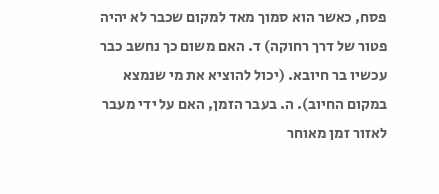פסח, כאשר הוא סמוך מאד למקום שכבר לא יהיה פטור של דרך רחוקה) ד. האם משום כך נחשב כבר עכשיו בר חיובא. (יכול להוציא את מי שנמצא במקום החיוב). ה. בעבר הזמן, האם על ידי מעבר לאזור זמן מאוחר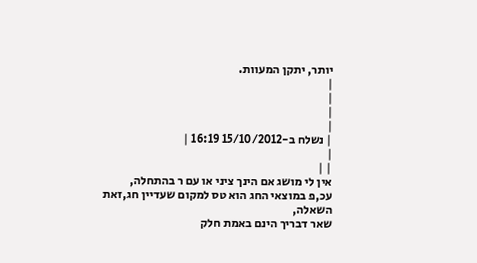יותר, יתקן המעוות.
|
|
|
|
| נשלח ב-15/10/2012 16:19 |
|
| |
אין לי מושג אם הינך ציני או עם ר בהתחלה,
עכ,פ במוצאי החג הוא טס למקום שעדיין חג,זאת השאלה,
שאר דבריך הינם באמת חלק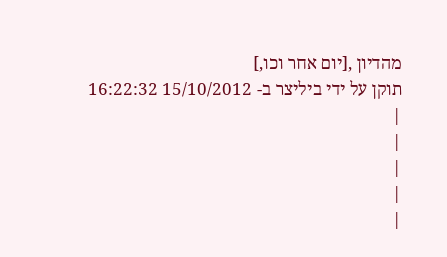מהדיון ,[יום אחר וכו,]
תוקן על ידי ביליצר ב- 15/10/2012 16:22:32
|
|
|
|
|